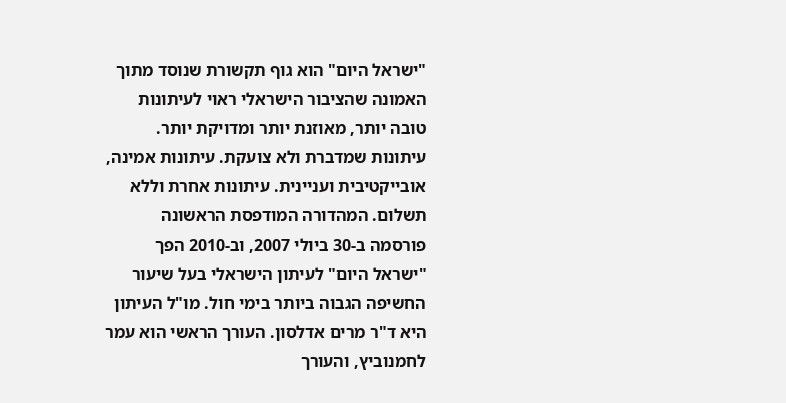"ישראל היום" הוא גוף תקשורת שנוסד מתוך האמונה שהציבור הישראלי ראוי לעיתונות טובה יותר, מאוזנת יותר ומדויקת יותר. עיתונות שמדברת ולא צועקת. עיתונות אמינה, אובייקטיבית ועניינית. עיתונות אחרת וללא תשלום. המהדורה המודפסת הראשונה פורסמה ב-30 ביולי 2007, וב-2010 הפך "ישראל היום" לעיתון הישראלי בעל שיעור החשיפה הגבוה ביותר בימי חול. מו"ל העיתון היא ד"ר מרים אדלסון. העורך הראשי הוא עמר לחמנוביץ, והעורך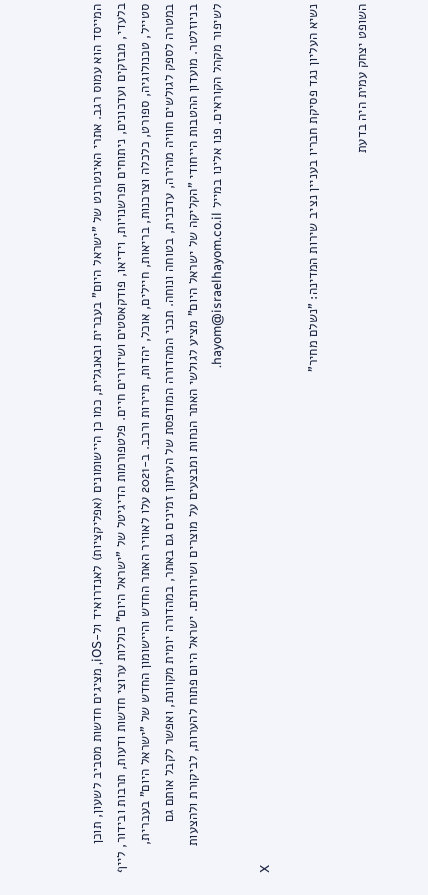המייסד הוא עמוס רגב. אתרי האינטרנט של "ישראל היום" בעברית ובאנגלית, כמו כן היישומונים (אפליקציות) לאנדרואיד ול-iOS, מציגים חדשות מסביב לשעון, תוכן בלעדי, מבזקים ועדכונים, ניתוחים ופרשנויות, וידיאו, פודקאסטים ושידורים חיים. פלטפורמות הדיגיטל של "ישראל היום" כוללות ערוצי חדשות ודעות, תרבות ובידור, לייף סטייל, טכנולוגיה, ספורט, כלכלה וצרכנות, בריאות, חיילים, אוכל, יהדות, תיירות ורכב. ב-2021 עלו לאוויר האתר החדש והיישומון החדש של "ישראל היום" בעברית, במטרה לספק לגולשים חוויה מהירה, עדכנית, בטוחה ונוחה. תכני המהדורה המודפסת של העיתון זמינים גם באתר, במהדורה יומית מקוונת, ואפשר לקבל אותם גם בניוזלטר. מועדון ההטבות הייחודי "הקליקה של ישראל היום" מציע לגולשי האתר הנחות ומבצעים על מוצרים ושירותים. ישראל היום פתוח להערות, לביקורת ולהצעות לשיפור מקהל הקוראים. פנו אלינו במייל hayom@israelhayom.co.il.

X

נשיא העליון נגד פסיקת חבריו בעניין נציב שירות המדינה: "נשלם מחיר"

השופט יצחק עמית היה בדעת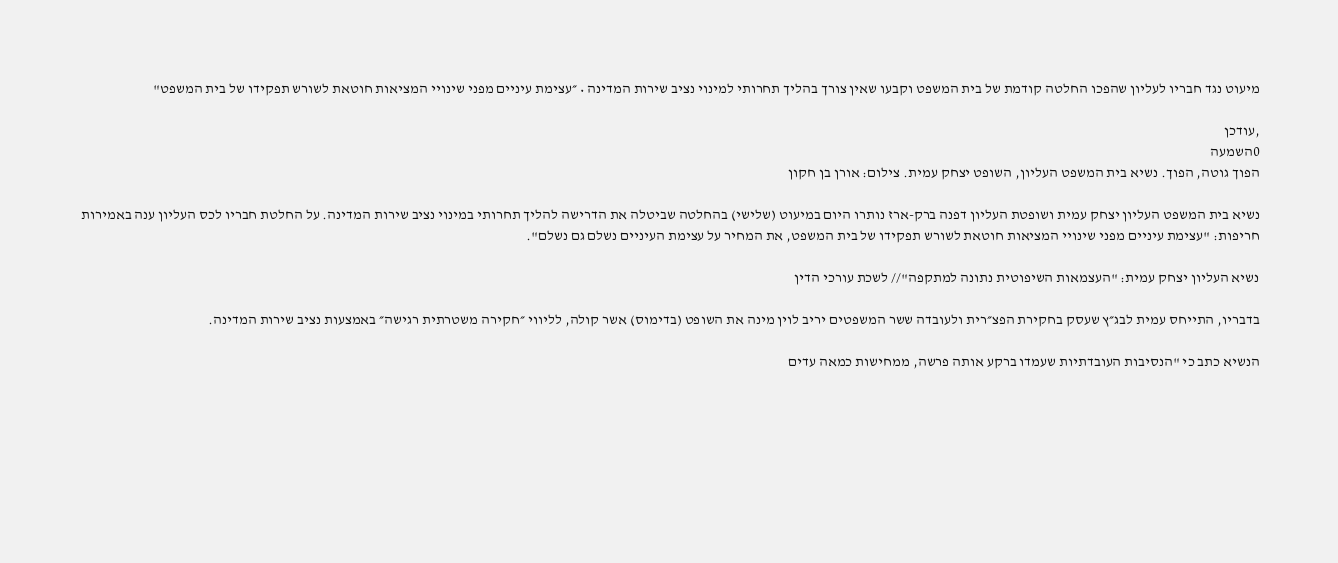מיעוט נגד חבריו לעליון שהפכו החלטה קודמת של בית המשפט וקבעו שאין צורך בהליך תחרותי למינוי נציב שירות המדינה • ״עצימת עיניים מפני שינויי המציאות חוטאת לשורש תפקידו של בית המשפט"

,עודכן
0השמעה
הפוך גוטה, הפוך. נשיא בית המשפט העליון, השופט יצחק עמית. צילום: אורן בן חקון

נשיא בית המשפט העליון יצחק עמית ושופטת העליון דפנה ברק-ארז נותרו היום במיעוט (שלישי) בהחלטה שביטלה את הדרישה להליך תחרותי במינוי נציב שירות המדינה. על החלטת חבריו לכס העליון ענה באמירות חריפות: "עצימת עיניים מפני שינויי המציאות חוטאת לשורש תפקידו של בית המשפט, את המחיר על עצימת העיניים נשלם גם נשלם".

נשיא העליון יצחק עמית: "העצמאות השיפוטית נתונה למתקפה"// לשכת עורכי הדין

בדבריו, התייחס עמית לבג״ץ שעסק בחקירת הפצ״רית ולעובדה ששר המשפטים יריב לוין מינה את השופט (בדימוס) אשר קולה, לליווי ״חקירה משטרתית רגישה״ באמצעות נציב שירות המדינה.

הנשיא כתב כי "הנסיבות העובדתיות שעמדו ברקע אותה פרשה, ממחישות כמאה עדים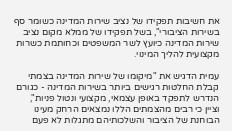את חשיבות תפקידו של נציב שירות המדינה כשומר סף בשירות הציבורי", בשל תפקידו של ממלא מקום נציב שירות המדינה כיועץ לשר המשפטים וכחותמת כשרות מקצועית להליך המינוי.

עמית הדגיש את "מיקומו של שירות המדינה בצמתי קבלת החלטות רגישים ביותר בשירות המדינה - כגורם הנדרש לתפקד באופן עצמאי, מקצועי ונטול פניות", וציין כי רבים מהצמתים הללו נמצאים הרחק מעינו הבוחנת של הציבור והשלכותיהם מתגלות לא פעם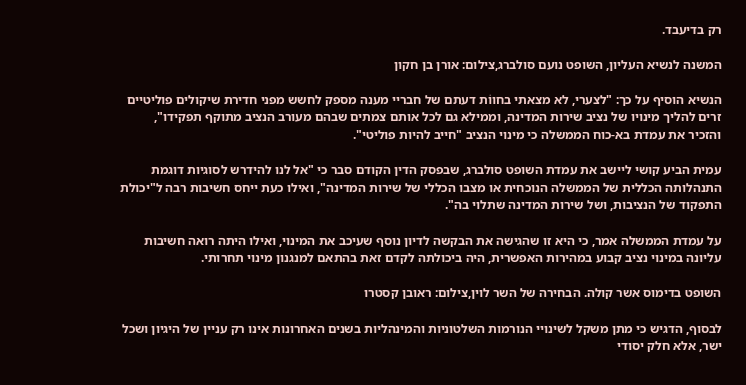רק בדיעבד.

המשנה לנשיא העליון, השופט נועם סולברג,צילום: אורן בן חקון

הנשיא הוסיף על כך: "לצערי, לא מצאתי בחווֹת דעתם של חבריי מענה מספק לחשש מפני חדירת שיקולים פוליטיים זרים להליך מינויו של נציב שירות המדינה, וממילא גם לכל אותם צמתים שבהם מעורב הנציב מתוקף תפקידו", והזכיר את עמדת בא-כוח הממשלה כי מינוי הנציב "חייב להיות פוליטי".

עמית הביע קושי ליישב את עמדת השופט סולברג, שבפסק הדין הקודם סבר כי "אל לנו להידרש לסוגיות דוגמת התנהלותה הכללית של הממשלה הנוכחית או מצבו הכללי של שירות המדינה", ואילו כעת ייחס חשיבות רבה ל"יכולת התפקוד של הנציבות, ושל שירות המדינה שתלוי בה".

על עמדת הממשלה אמר, כי היא זו שהגישה את הבקשה לדיון נוסף שעיכב את המינוי, ואילו היתה רואה חשיבות עליונה במינוי נציב קבוע במהירות האפשרית, היה ביכולתה לקדם זאת בהתאם למנגנון מינוי תחרותי.

השופט בדימוס אשר קולה. הבחירה של השר לוין,צילום: ראובן קסטרו

לבסוף, הדגיש כי מתן משקל לשינויי הנורמות השלטוניות והמינהליות בשנים האחרונות אינו רק עניין של היגיון ושכל ישר, אלא חלק יסודי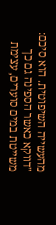מהעשייה השיפוטית. הוא סיכם: "דווקא כאשר הספינה גם כך משייטת במים סוערים, עצימת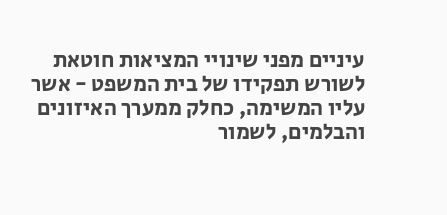עיניים מפני שינויי המציאות חוטאת לשורש תפקידו של בית המשפט - אשר עליו המשימה, כחלק ממערך האיזונים והבלמים, לשמור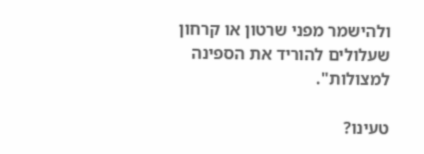ולהישמר מפני שרטון או קרחון שעלולים להוריד את הספינה למצולות".

טעינו?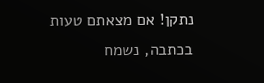נתקן! אם מצאתם טעות בכתבה, נשמח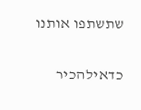שתשתפו אותנו

כדאילהכיר